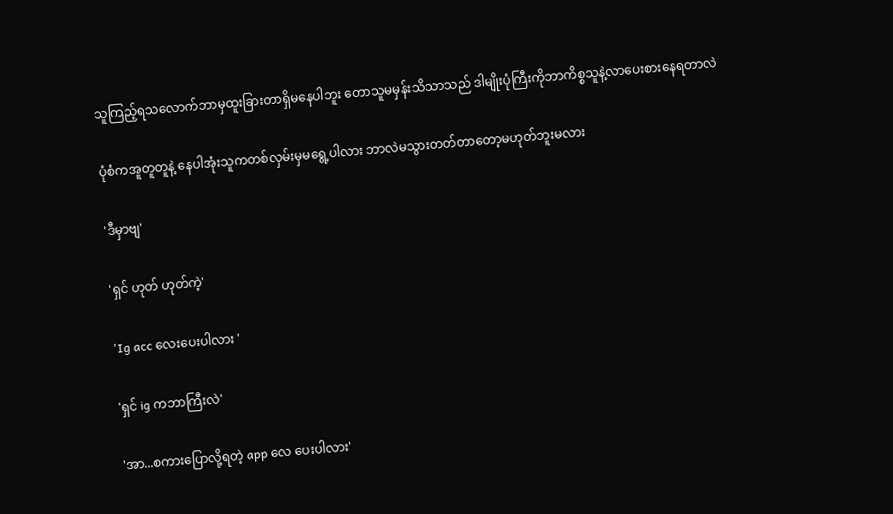သူကြည့်ရသလောက်ဘာမှထူးခြားတာရှိမနေပါဘူး တောသူမမှန်းသိသာသည် ဒါမျိုးပုံကြီးကိုဘာကိစ္စသူနဲ့လာပေးစားနေရတာလဲ

ပုံစံကအူတူတူနဲ့ နေပါအုံးသူကတစ်လှမ်းမှမရွေ့ပါလား ဘာလဲမသွားတတ်တာတော့မဟုတ်ဘူးမလား

'ဒီမှာဗျ'

'ရှင် ဟုတ် ဟုတ်ကဲ့'

'Ig acc လေးပေးပါလား '

'ရှင် ig ကဘာကြီးလဲ'

'အာ...စကားပြောလို့ရတဲ့ app လေ ပေးပါလား'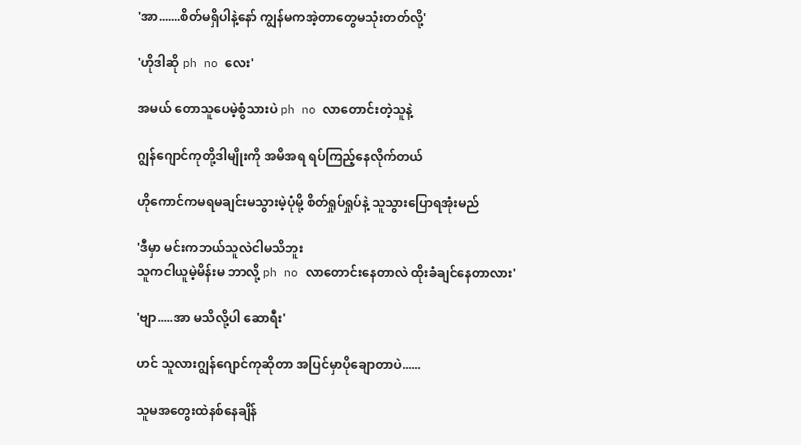'အာ.......စိတ်မရှိပါနဲ့နော် ကျွန်မကအဲ့တာတွေမသုံးတတ်လို့'

'ဟိုဒါဆို ph no လေး'

အမယ် တောသူပေမဲ့စွံသားပဲ ph no လာတောင်းတဲ့သူနဲ့

ဂျွန်ဂျောင်ကုတို့ဒါမျိုးကို အမိအရ ရပ်ကြည့်နေလိုက်တယ်

ဟိုကောင်ကမရမချင်းမသွားမဲ့ပုံမို့ စိတ်ရှုပ်ရှုပ်နဲ့ သူသွားပြောရအုံးမည်

'ဒီမှာ မင်းကဘယ်သူလဲငါမသိဘူး
သူကငါယူမဲ့မိန်းမ ဘာလို့ ph no လာတောင်းနေတာလဲ ထိုးခံချင်နေတာလား'

'ဗျာ.....အာ မသိလို့ပါ ဆောရီး'

ဟင် သူလားဂျွန်ဂျောင်ကုဆိုတာ အပြင်မှာပိုချောတာပဲ......

သူမအတွေးထဲနစ်နေချိန်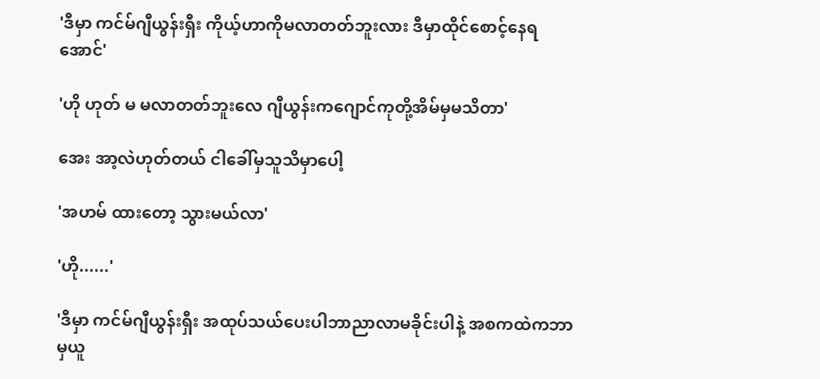'ဒီမှာ ကင်မ်ဂျီယွန်းရှီး ကိုယ့်ဟာကိုမလာတတ်ဘူးလား ဒီမှာထိုင်စောင့်နေရအောင်'

'ဟို ဟုတ် မ မလာတတ်ဘူးလေ ဂျီယွန်းကဂျောင်ကုတို့အိမ်မှမသိတာ'

အေး အာ့လဲဟုတ်တယ် ငါခေါ်မှသူသိမှာပေါ့

'အဟမ် ထားတော့ သွားမယ်လာ'

'ဟို......'

'ဒီမှာ ကင်မ်ဂျီယွန်းရှီး အထုပ်သယ်ပေးပါဘာညာလာမခိုင်းပါနဲ့ အစကထဲကဘာမှယူ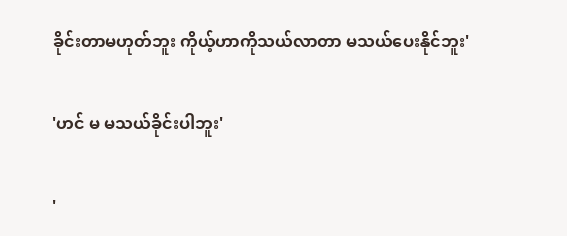ခိုင်းတာမဟုတ်ဘူး ကိုယ့်ဟာကိုသယ်လာတာ မသယ်ပေးနိုင်ဘူး'

'ဟင် မ မသယ်ခိုင်းပါဘူး'

'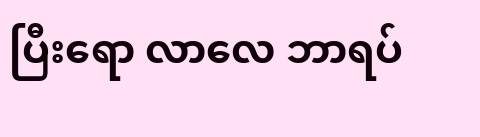ပြီးရော လာလေ ဘာရပ်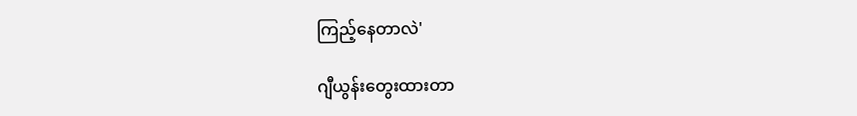ကြည့်နေတာလဲ'

ဂျီယွန်းတွေးထားတာ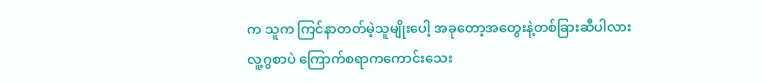က သူက ကြင်နာတတ်မဲ့သူမျိုးပေါ့ အခုတော့အတွေးနဲ့တစ်ခြားဆီပါလား  လူ့ဂွစာပဲ ကြောက်စရာကကောင်းသေး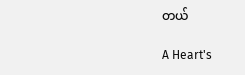တယ်

A Heart's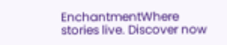EnchantmentWhere stories live. Discover now